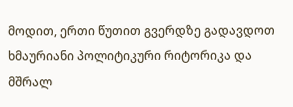მოდით, ერთი წუთით გვერდზე გადავდოთ ხმაურიანი პოლიტიკური რიტორიკა და მშრალ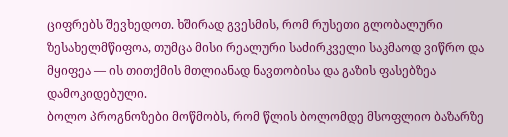ციფრებს შევხედოთ. ხშირად გვესმის, რომ რუსეთი გლობალური ზესახელმწიფოა, თუმცა მისი რეალური საძირკველი საკმაოდ ვიწრო და მყიფეა — ის თითქმის მთლიანად ნავთობისა და გაზის ფასებზეა დამოკიდებული.
ბოლო პროგნოზები მოწმობს, რომ წლის ბოლომდე მსოფლიო ბაზარზე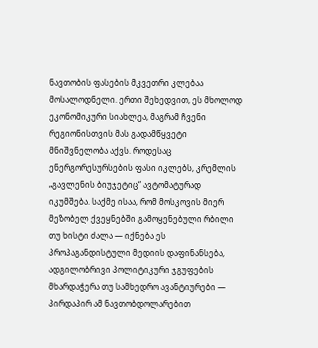ნავთობის ფასების მკვეთრი კლებაა მოსალოდნელი. ერთი შეხედვით, ეს მხოლოდ ეკონომიკური სიახლეა, მაგრამ ჩვენი რეგიონისთვის მას გადამწყვეტი მნიშვნელობა აქვს. როდესაც ენერგორესურსების ფასი იკლებს, კრემლის „გავლენის ბიუჯეტიც“ ავტომატურად იკუმშება. საქმე ისაა, რომ მოსკოვის მიერ მეზობელ ქვეყნებში გამოყენებული რბილი თუ ხისტი ძალა — იქნება ეს პროპაგანდისტული მედიის დაფინანსება, ადგილობრივი პოლიტიკური ჯგუფების მხარდაჭერა თუ სამხედრო ავანტიურები — პირდაპირ ამ ნავთობდოლარებით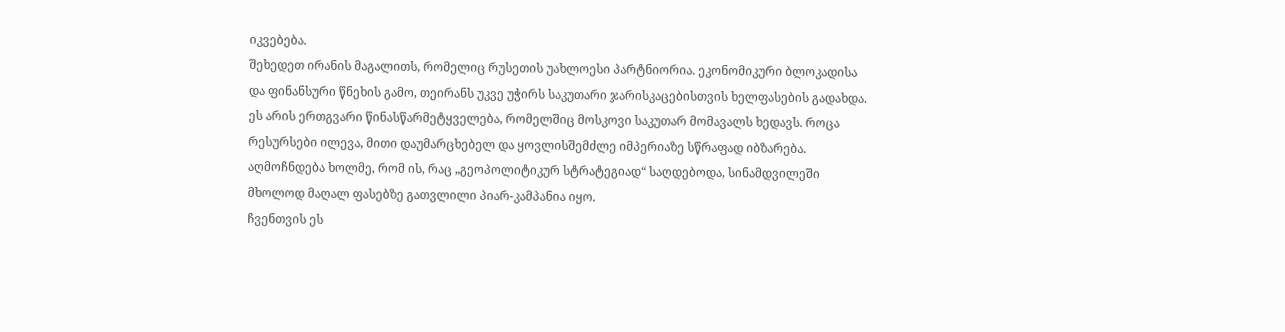იკვებება.
შეხედეთ ირანის მაგალითს, რომელიც რუსეთის უახლოესი პარტნიორია. ეკონომიკური ბლოკადისა და ფინანსური წნეხის გამო, თეირანს უკვე უჭირს საკუთარი ჯარისკაცებისთვის ხელფასების გადახდა. ეს არის ერთგვარი წინასწარმეტყველება, რომელშიც მოსკოვი საკუთარ მომავალს ხედავს. როცა რესურსები ილევა, მითი დაუმარცხებელ და ყოვლისშემძლე იმპერიაზე სწრაფად იბზარება. აღმოჩნდება ხოლმე, რომ ის, რაც „გეოპოლიტიკურ სტრატეგიად“ საღდებოდა, სინამდვილეში მხოლოდ მაღალ ფასებზე გათვლილი პიარ-კამპანია იყო.
ჩვენთვის ეს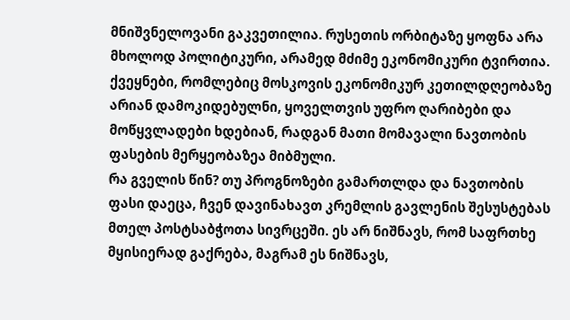მნიშვნელოვანი გაკვეთილია. რუსეთის ორბიტაზე ყოფნა არა მხოლოდ პოლიტიკური, არამედ მძიმე ეკონომიკური ტვირთია. ქვეყნები, რომლებიც მოსკოვის ეკონომიკურ კეთილდღეობაზე არიან დამოკიდებულნი, ყოველთვის უფრო ღარიბები და მოწყვლადები ხდებიან, რადგან მათი მომავალი ნავთობის ფასების მერყეობაზეა მიბმული.
რა გველის წინ? თუ პროგნოზები გამართლდა და ნავთობის ფასი დაეცა, ჩვენ დავინახავთ კრემლის გავლენის შესუსტებას მთელ პოსტსაბჭოთა სივრცეში. ეს არ ნიშნავს, რომ საფრთხე მყისიერად გაქრება, მაგრამ ეს ნიშნავს,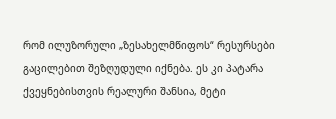რომ ილუზორული „ზესახელმწიფოს“ რესურსები გაცილებით შეზღუდული იქნება. ეს კი პატარა ქვეყნებისთვის რეალური შანსია, მეტი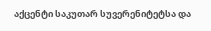აქცენტი საკუთარ სუვერენიტეტსა და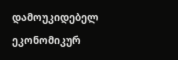დამოუკიდებელ ეკონომიკურ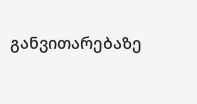განვითარებაზე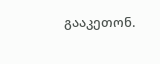გააკეთონ.